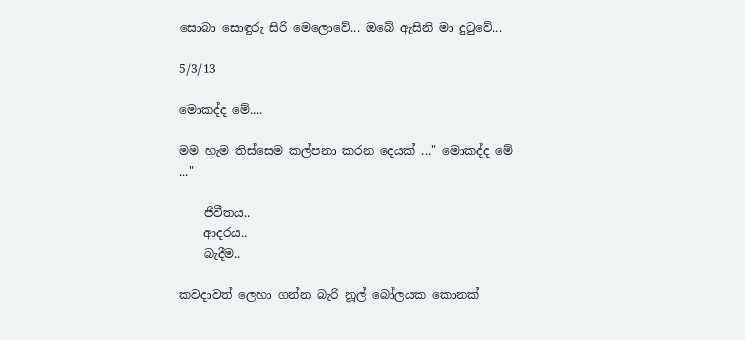සොබා සොඳුරු සිරි මෙලොවේ... ඔබේ ඇසිනි මා දුටුවේ...

5/3/13

මොකද්ද මේ....

මම හැම තිස්සෙම කල්පනා කරන දෙයක් ..." මොකද්ද මේ ..."

    ජිවීතය..
    ආදරය..
    බැදීම..

කවදාවත් ලෙහා ගන්න බැරි නූල් බෝලයක කොනක්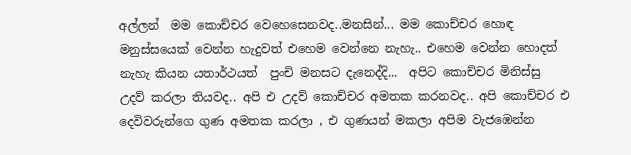අල්ලන්  මම කොච්චර වෙහෙසෙනවද..මනසින්... මම කොච්චර හොඳ මනුස්සයෙක් වෙන්න හැදුවත් එහෙම වෙන්නෙ නැහැ.. එහෙම වෙන්න හොදත් නැහැ කියන යතාර්ථයත්  පුංචි මනසට දැනෙද්දි...  අපිට කොච්චර මිනිස්සු උදව් කරලා තියවද.. අපි එ උදව් කොච්චර අමතක කරනවද.. අපි කොච්චර එ දෙවිවරුන්ගෙ ගුණ අමතක කරලා , එ ගුණයන් මකලා අපිම වැජඹෙන්න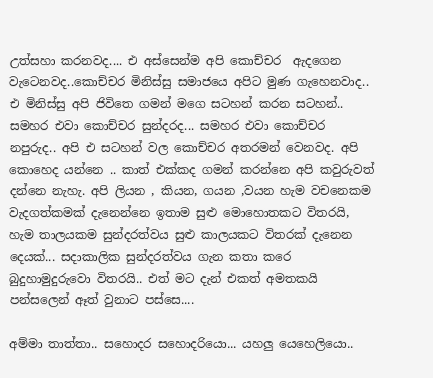උත්සහා කරනවද.... එ අස්සෙන්ම අපි කොච්චර  ඇදගෙන වැටෙනවද..කොච්චර මිනිස්සු සමාජයෙ අපිට මුණ ගැහෙනවාද.. එ මිනිස්සු අපි ජිවිතෙ ගමන් මගෙ සටහන් කරන සටහන්.. සමහර එවා කොච්චර සුන්දරද... සමහර එවා කොච්චර නපුරුද.. අපි එ සටහන් වල කොච්චර අතරමන් වෙනවද. අපි කොහෙද යන්නෙ .. කාත් එක්කද ගමන් කරන්නෙ අපි කවුරුවත් දන්නෙ නැහැ. අපි ලියන , කියන, ගයන ,වයන හැම වචනෙකම වැදගත්කමක් දැනෙන්නෙ ඉතාම සුළු මොහොතකට විතරයි, හැම තාලයකම සුන්දරත්වය සුළු කාලයකට විතරක් දැනෙන දෙයක්... සදාකාලික සුන්දරත්වය ගැන කතා කරෙ බුදුහාමුදුරුවො විතරයි.. එත් මට දැන් එකත් අමතකයි පන්සලෙන් ඈත් වුනාට පස්සෙ....

අම්මා තාත්තා.. සහොදර සහොදරියො... යහලු යෙහෙලියො..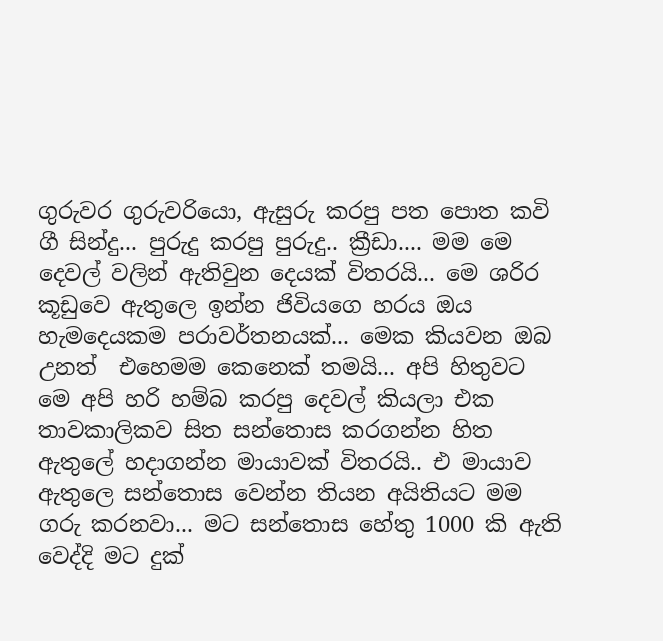ගුරුවර ගුරුවරියො, ඇසුරු කරපු පත පොත කවි ගී සින්දු... පුරුදු කරපු පුරුදු.. ක්‍රීඩා.... මම මෙ දෙවල් වලින් ඇතිවුන දෙයක් විතරයි... මෙ ශරිර කූඩුවෙ ඇතුලෙ ඉන්න ජිවියගෙ හරය ඔය හැමදෙයකම පරාවර්තනයක්... මෙක කියවන ඔබ උනත්  එහෙමම කෙනෙක් තමයි... අපි හිතුවට මෙ අපි හරි හම්බ කරපු දෙවල් කියලා එක තාවකාලිකව සිත සන්තොස කරගන්න හිත ඇතුලේ හදාගන්න මායාවක් විතරයි.. එ මායාව ඇතුලෙ සන්තොස වෙන්න තියන අයිතියට මම ගරු කරනවා... මට සන්තොස හේතු 1000 කි ඇති වෙද්දි මට දුක්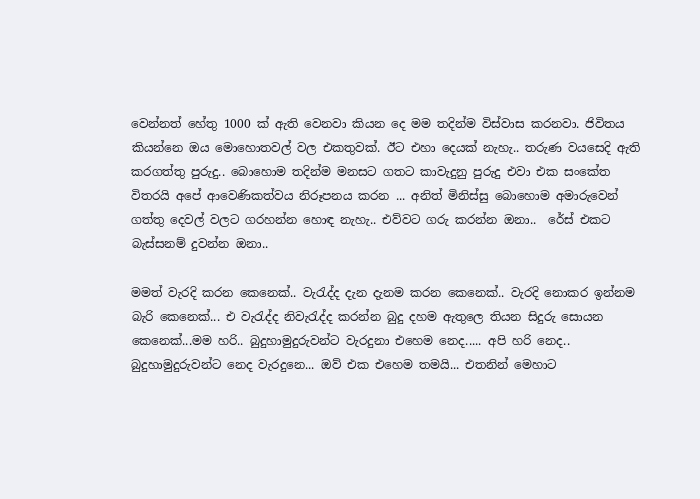වෙන්නත් හේතු 1000 ක් ඇති වෙනවා කියන දෙ මම තදින්ම විස්වාස කරනවා. ජිවිතය කියන්නෙ ඔය මොහොතවල් වල එකතුවක්. ඊට එහා දෙයක් නැහැ.. තරුණ වයසෙදි ඇති කරගත්තු පුරුදු.. බොහොම තදින්ම මනසට ගතට කාවැදුනු පුරුදු එවා එක සංකේත විතරයි අපේ ආවෙණිකත්වය නිරූපනය කරන ... අනිත් මිනිස්සු බොහොම අමාරුවෙන් ගත්තු දෙවල් වලට ගරහන්න හොඳ නැහැ.. එව්වට ගරු කරන්න ඔනා..  රේස් එකට බැස්සනම් දුවන්න ඔනා..

මමත් වැරදි කරන කෙනෙක්.. වැරැද්ද දැන දැනම කරන කෙනෙක්.. වැරදි නොකර ඉන්නම බැරි කෙනෙක්... එ වැරැද්ද නිවැරැද්ද කරන්න බුදු දහම ඇතුලෙ තියන සිදුරු සොයන කෙනෙක්...මම හරි.. බුදුහාමුදුරුවන්ට වැරදුනා එහෙම නෙද..... අපි හරි නෙද.. බුදුහාමුදුරුවන්ට නෙද වැරදුනෙ... ඔව් එක එහෙම තමයි... එතනින් මෙහාට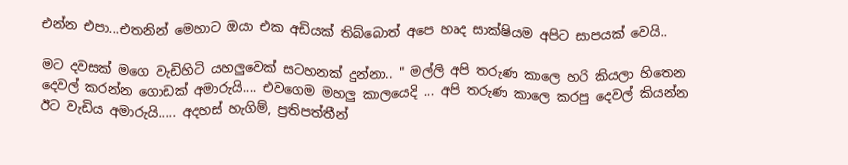එන්න එපා...එතනින් මෙහාට ඔයා එක අඩියක් තිබ්බොත් අපෙ හෘද සාක්ෂියම අපිට සාපයක් වෙයි..

මට දවසක් මගෙ වැඩිහිටි යහලුවෙක් සටහනක් දුන්නා.. " මල්ලි අපි තරුණ කාලෙ හරි කියලා හිතෙන දෙවල් කරන්න ගොඩක් අමාරුයි.... එවගෙම මහලු කාලයෙදි ... අපි තරුණ කාලෙ කරපු දෙවල් කියන්න ඊට වැඩිය අමාරුයි..... අදහස් හැගිම්, ප්‍රතිපත්තීන්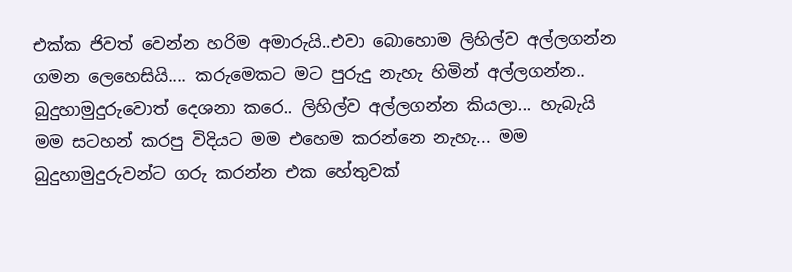එක්ක ජිවත් වෙන්න හරිම අමාරුයි..එවා බොහොම ලිහිල්ව අල්ලගන්න ගමන ලෙහෙසියි.... කරුමෙකට මට පුරුදු නැහැ හිමින් අල්ලගන්න.. බුදුහාමුදුරුවොත් දෙශනා කරෙ.. ලිහිල්ව අල්ලගන්න කියලා... හැබැයි මම සටහන් කරපු විදියට මම එහෙම කරන්නෙ නැහැ... මම බුදුහාමුදුරුවන්ට ගරු කරන්න එක හේතුවක්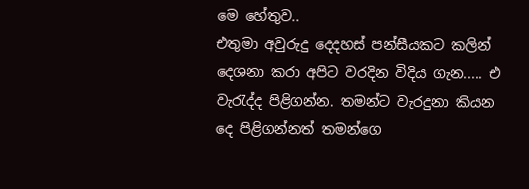මෙ හේතුව..
එතුමා අවුරුදු දෙදහස් පන්සීයකට කලින් දෙශනා කරා අපිට වරදින විදිය ගැන..... එ වැරැද්ද පිළිගන්න. තමන්ට වැරදුනා කියන දෙ පිළිගන්නත් තමන්ගෙ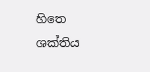හිතෙ ශක්තිය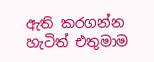ඇති කරගන්න හැටිත් එතුමාම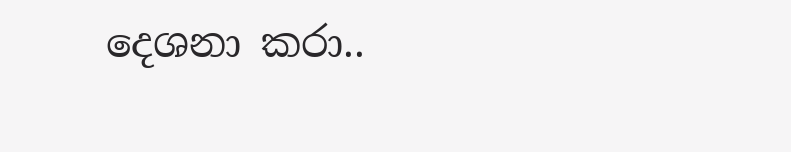දෙශනා කරා..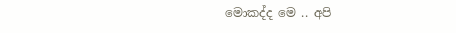මොකද්ද මෙ .. අපි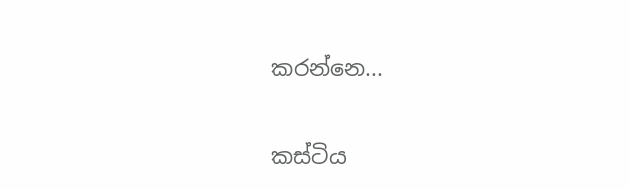කරන්නෙ...

කස්ටිය